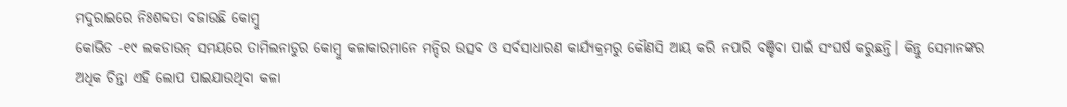ମଦୁରାଇରେ ନିଃଶବ୍ଦତା ବଜାଉଛି କୋମ୍ବୁ
କୋଭିଡ -୧୯ ଲକଡାଉନ୍ ସମୟରେ ତାମିଲନାଡୁର କୋମ୍ବୁ କଳାକାରମାନେ ମନ୍ଦିର ଉତ୍ସବ ଓ ସର୍ବସାଧାରଣ କାର୍ଯ୍ୟକ୍ରମରୁ କୌଣସି ଆୟ କରି ନପାରି ବଞ୍ଚିବା ପାଇଁ ସଂଘର୍ଷ କରୁଛନ୍ତି। କିନ୍ତୁ ସେମାନଙ୍କର ଅଧିକ ଚିନ୍ତା ଏହି ଲୋପ ପାଇଯାଉଥିବା କଳା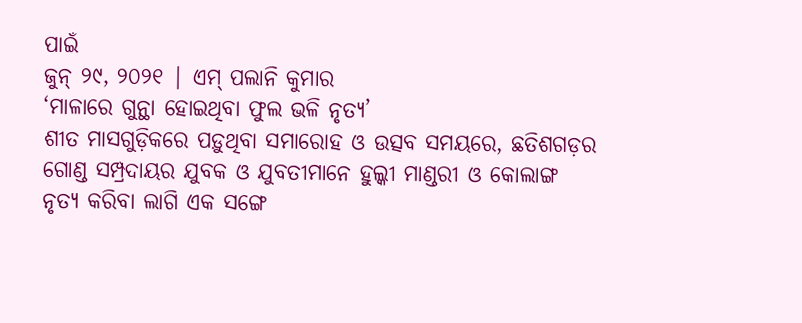ପାଇଁ
ଜୁନ୍ ୨୯, ୨୦୨୧ | ଏମ୍ ପଲାନି କୁମାର
‘ମାଳାରେ ଗୁନ୍ଥା ହୋଇଥିବା ଫୁଲ ଭଳି ନୃତ୍ୟ’
ଶୀତ ମାସଗୁଡ଼ିକରେ ପଡ଼ୁଥିବା ସମାରୋହ ଓ ଉତ୍ସବ ସମୟରେ, ଛତିଶଗଡ଼ର ଗୋଣ୍ଡ ସମ୍ପ୍ରଦାୟର ଯୁବକ ଓ ଯୁବତୀମାନେ ହୁଲ୍କୀ ମାଣ୍ଡରୀ ଓ କୋଲାଙ୍ଗ ନୃତ୍ୟ କରିବା ଲାଗି ଏକ ସଙ୍ଗେ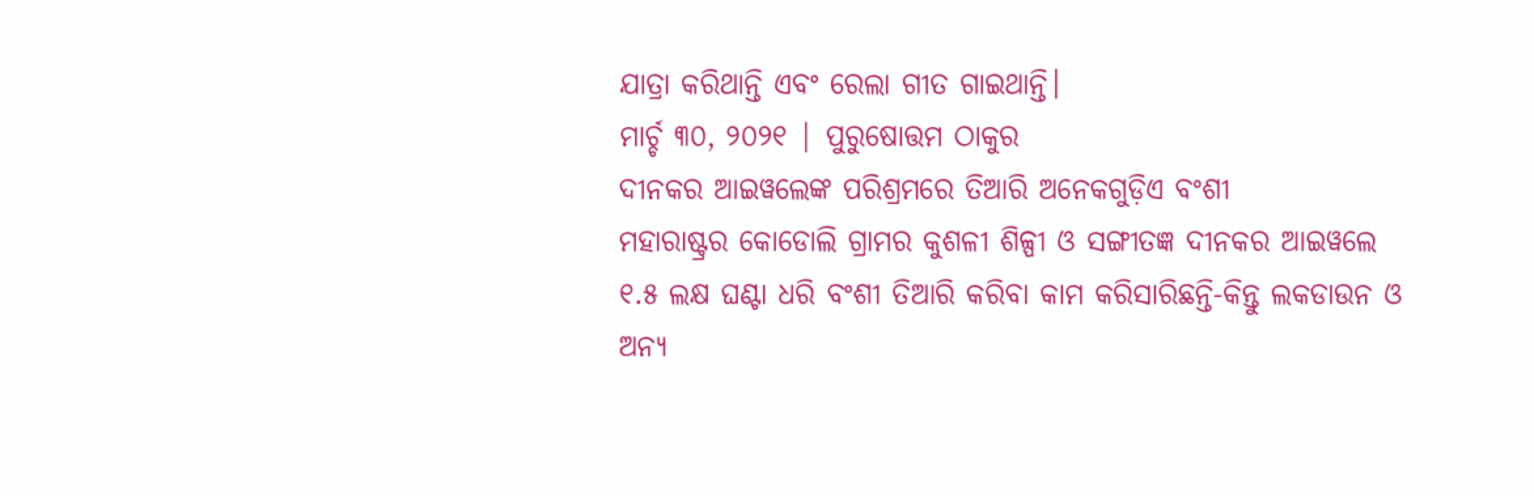ଯାତ୍ରା କରିଥାନ୍ତି ଏବଂ ରେଲା ଗୀତ ଗାଇଥାନ୍ତି।
ମାର୍ଚ୍ଚ ୩୦, ୨୦୨୧ | ପୁରୁଷୋତ୍ତମ ଠାକୁର
ଦୀନକର ଆଇୱଲେଙ୍କ ପରିଶ୍ରମରେ ତିଆରି ଅନେକଗୁଡ଼ିଏ ବଂଶୀ
ମହାରାଷ୍ଟ୍ରର କୋଡୋଲି ଗ୍ରାମର କୁଶଳୀ ଶିଳ୍ପୀ ଓ ସଙ୍ଗୀତଜ୍ଞ ଦୀନକର ଆଇୱଲେ ୧.୫ ଲକ୍ଷ ଘଣ୍ଟା ଧରି ବଂଶୀ ତିଆରି କରିବା କାମ କରିସାରିଛନ୍ତି-କିନ୍ତୁ ଲକଡାଉନ ଓ ଅନ୍ୟ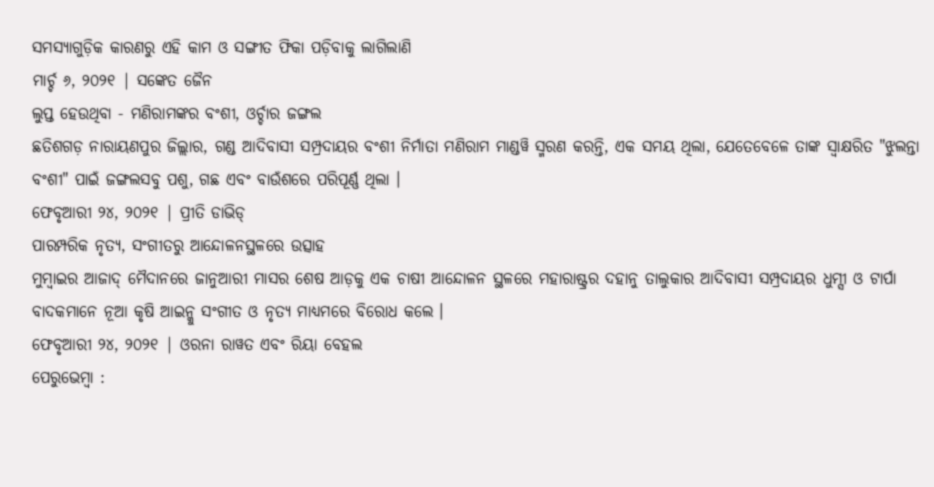ସମସ୍ୟାଗୁଡ଼ିକ କାରଣରୁ ଏହି କାମ ଓ ସଙ୍ଗୀତ ଫିକା ପଡ଼ିବାକୁ ଲାଗିଲାଣି
ମାର୍ଚ୍ଚ ୬, ୨୦୨୧ | ସଙ୍କେତ ଜୈନ
ଲୁପ୍ତ ହେଉଥିବା - ମଣିରାମଙ୍କର ବଂଶୀ, ଓର୍ଚ୍ଚାର ଜଙ୍ଗଲ
ଛତିଶଗଡ଼ ନାରାୟଣପୁର ଜିଲ୍ଲାର, ଗଣ୍ଡ ଆଦିବାସୀ ସମ୍ପ୍ରଦାୟର ବଂଶୀ ନିର୍ମାତା ମଣିରାମ ମାଣ୍ଡୱି ସ୍ମରଣ କରନ୍ତି, ଏକ ସମୟ ଥିଲା, ଯେତେବେଳେ ତାଙ୍କ ସ୍ୱାକ୍ଷରିତ "ଝୁଲନ୍ତା ବଂଶୀ" ପାଇଁ ଜଙ୍ଗଲସବୁ ପଶୁ, ଗଛ ଏବଂ ବାଉଁଶରେ ପରିପୂର୍ଣ୍ଣ ଥିଲା ।
ଫେବୃଆରୀ ୨୪, ୨୦୨୧ | ପ୍ରୀତି ଡାଭିଡ୍
ପାରମ୍ପରିକ ନୃତ୍ୟ, ସଂଗୀତରୁ ଆନ୍ଦୋଳନସ୍ଥଳରେ ଉତ୍ସାହ
ମୁମ୍ବାଇର ଆଜାଦ୍ ମୈଦାନରେ ଜାନୁଆରୀ ମାସର ଶେଷ ଆଡ଼କୁ ଏକ ଚାଷୀ ଆନ୍ଦୋଳନ ସ୍ଥଳରେ ମହାରାଷ୍ଟ୍ରର ଦହାନୁ ତାଲୁକାର ଆଦିବାସୀ ସମ୍ପ୍ରଦାୟର ଧୁମ୍ସୀ ଓ ଟାର୍ପା ବାଦକମାନେ ନୂଆ କୃଷି ଆଇନ୍କୁ ସଂଗୀତ ଓ ନୃତ୍ୟ ମାଧ୍ୟମରେ ବିରୋଧ କଲେ ।
ଫେବୃଆରୀ ୨୪, ୨୦୨୧ | ଓରନା ରାୱତ ଏବଂ ରିୟା ବେହଲ
ପେରୁଭେମ୍ବା :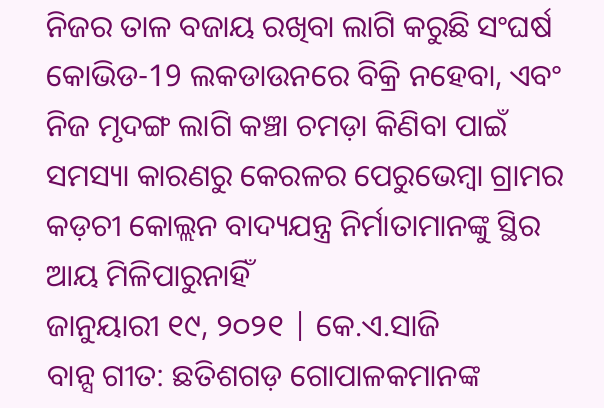ନିଜର ତାଳ ବଜାୟ ରଖିବା ଲାଗି କରୁଛି ସଂଘର୍ଷ
କୋଭିଡ-19 ଲକଡାଉନରେ ବିକ୍ରି ନହେବା, ଏବଂ ନିଜ ମୃଦଙ୍ଗ ଲାଗି କଞ୍ଚା ଚମଡ଼ା କିଣିବା ପାଇଁ ସମସ୍ୟା କାରଣରୁ କେରଳର ପେରୁଭେମ୍ବା ଗ୍ରାମର କଡ଼ଚୀ କୋଲ୍ଲନ ବାଦ୍ୟଯନ୍ତ୍ର ନିର୍ମାତାମାନଙ୍କୁ ସ୍ଥିର ଆୟ ମିଳିପାରୁନାହିଁ
ଜାନୁୟାରୀ ୧୯, ୨୦୨୧ | କେ.ଏ.ସାଜି
ବାନ୍ସ ଗୀତ: ଛତିଶଗଡ଼ ଗୋପାଳକମାନଙ୍କ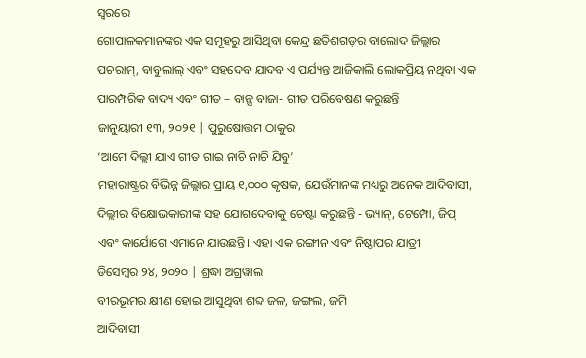ସ୍ୱରରେ
ଗୋପାଳକମାନଙ୍କର ଏକ ସମୂହରୁ ଆସିଥିବା କେନ୍ଦ୍ର ଛତିଶଗଡ଼ର ବାଲୋଦ ଜିଲ୍ଲାର ପଚରାମ୍, ବାବୁଲାଲ୍ ଏବଂ ସହଦେବ ଯାଦବ ଏ ପର୍ଯ୍ୟନ୍ତ ଆଜିକାଲି ଲୋକପ୍ରିୟ ନଥିବା ଏକ ପାରମ୍ପରିକ ବାଦ୍ୟ ଏବଂ ଗୀତ – ବାନ୍ସ ବାଜା- ଗୀତ ପରିବେଷଣ କରୁଛନ୍ତି
ଜାନୁୟାରୀ ୧୩, ୨୦୨୧ | ପୁରୁଷୋତ୍ତମ ଠାକୁର
‘ଆମେ ଦିଲ୍ଲୀ ଯାଏ ଗୀତ ଗାଇ ନାଚି ନାଚି ଯିବୁ’
ମହାରାଷ୍ଟ୍ରର ବିଭିନ୍ନ ଜିଲ୍ଲାର ପ୍ରାୟ ୧,୦୦୦ କୃଷକ, ଯେଉଁମାନଙ୍କ ମଧ୍ୟରୁ ଅନେକ ଆଦିବାସୀ, ଦିଲ୍ଲୀର ବିକ୍ଷୋଭକାରୀଙ୍କ ସହ ଯୋଗଦେବାକୁ ଚେଷ୍ଟା କରୁଛନ୍ତି - ଭ୍ୟାନ୍, ଟେମ୍ପୋ, ଜିପ୍ ଏବଂ କାର୍ଯୋଗେ ଏମାନେ ଯାଉଛନ୍ତି। ଏହା ଏକ ରଙ୍ଗୀନ ଏବଂ ନିଷ୍ଠାପର ଯାତ୍ରୀ
ଡିସେମ୍ବର ୨୪, ୨୦୨୦ | ଶ୍ରଦ୍ଧା ଅଗ୍ରୱାଲ
ବୀରଭୂମର କ୍ଷୀଣ ହୋଇ ଆସୁଥିବା ଶବ୍ଦ ଜଳ, ଜଙ୍ଗଲ, ଜମି
ଆଦିବାସୀ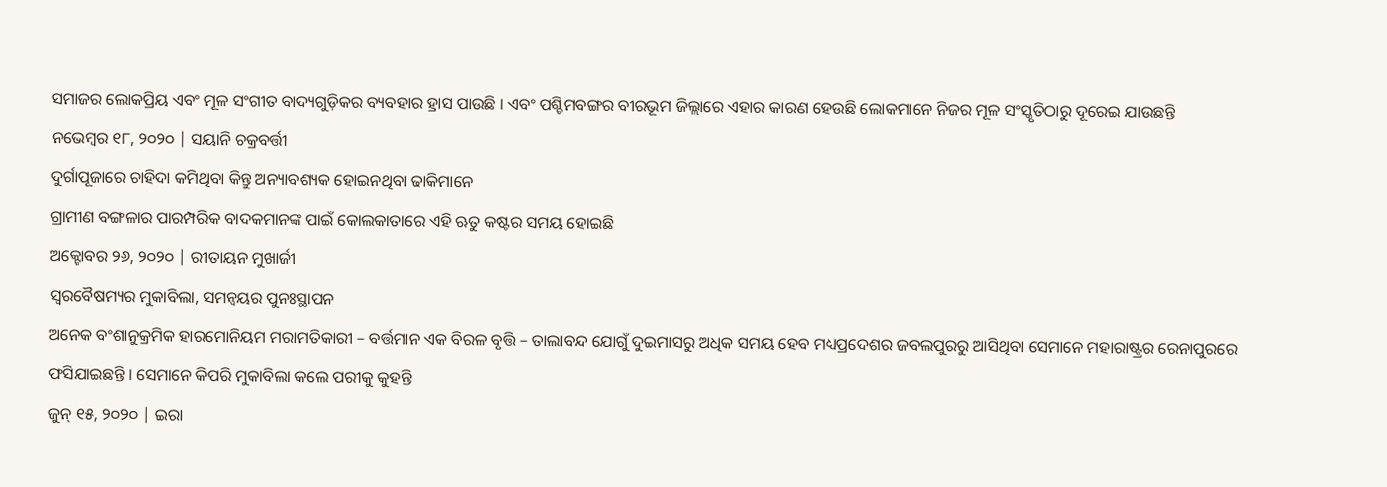ସମାଜର ଲୋକପ୍ରିୟ ଏବଂ ମୂଳ ସଂଗୀତ ବାଦ୍ୟଗୁଡ଼ିକର ବ୍ୟବହାର ହ୍ରାସ ପାଉଛି । ଏବଂ ପଶ୍ଚିମବଙ୍ଗର ବୀରଭୂମ ଜିଲ୍ଲାରେ ଏହାର କାରଣ ହେଉଛି ଲୋକମାନେ ନିଜର ମୂଳ ସଂସ୍କୃତିଠାରୁ ଦୂରେଇ ଯାଉଛନ୍ତି
ନଭେମ୍ବର ୧୮, ୨୦୨୦ | ସୟାନି ଚକ୍ରବର୍ତ୍ତୀ
ଦୁର୍ଗାପୂଜାରେ ଚାହିଦା କମିଥିବା କିନ୍ତୁ ଅନ୍ୟାବଶ୍ୟକ ହୋଇନଥିବା ଢାକିମାନେ
ଗ୍ରାମୀଣ ବଙ୍ଗଳାର ପାରମ୍ପରିକ ବାଦକମାନଙ୍କ ପାଇଁ କୋଲକାତାରେ ଏହି ଋତୁ କଷ୍ଟର ସମୟ ହୋଇଛି
ଅକ୍ଟୋବର ୨୬, ୨୦୨୦ | ରୀତାୟନ ମୁଖାର୍ଜୀ
ସ୍ଵରବୈଷମ୍ୟର ମୁକାବିଲା, ସମନ୍ୱୟର ପୁନଃସ୍ଥାପନ
ଅନେକ ବଂଶାନୁକ୍ରମିକ ହାରମୋନିୟମ ମରାମତିକାରୀ – ବର୍ତ୍ତମାନ ଏକ ବିରଳ ବୃତ୍ତି – ତାଲାବନ୍ଦ ଯୋଗୁଁ ଦୁଇମାସରୁ ଅଧିକ ସମୟ ହେବ ମଧ୍ୟପ୍ରଦେଶର ଜବଲପୁରରୁ ଆସିଥିବା ସେମାନେ ମହାରାଷ୍ଟ୍ରର ରେନାପୁରରେ ଫସିଯାଇଛନ୍ତି । ସେମାନେ କିପରି ମୁକାବିଲା କଲେ ପରୀକୁ କୁହନ୍ତି
ଜୁନ୍ ୧୫, ୨୦୨୦ | ଇରା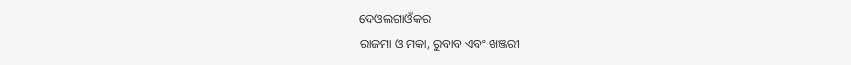ଦେଓଲଗାଓଁକର
ରାଜମା ଓ ମକା, ରୁବାବ ଏବଂ ଖଞ୍ଜରୀ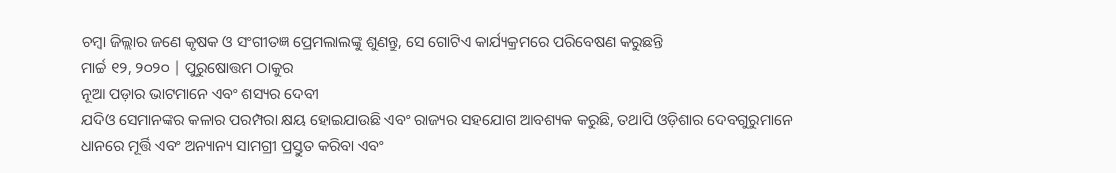ଚମ୍ବା ଜିଲ୍ଲାର ଜଣେ କୃଷକ ଓ ସଂଗୀତଜ୍ଞ ପ୍ରେମଲାଲଙ୍କୁ ଶୁଣନ୍ତୁ, ସେ ଗୋଟିଏ କାର୍ଯ୍ୟକ୍ରମରେ ପରିବେଷଣ କରୁଛନ୍ତି
ମାର୍ଚ୍ଚ ୧୨, ୨୦୨୦ | ପୁରୁଷୋତ୍ତମ ଠାକୁର
ନୂଆ ପଡ଼ାର ଭାଟମାନେ ଏବଂ ଶସ୍ୟର ଦେବୀ
ଯଦିଓ ସେମାନଙ୍କର କଳାର ପରମ୍ପରା କ୍ଷୟ ହୋଇଯାଉଛି ଏବଂ ରାଜ୍ୟର ସହଯୋଗ ଆବଶ୍ୟକ କରୁଛି, ତଥାପି ଓଡ଼ିଶାର ଦେବଗୁରୁମାନେ ଧାନରେ ମୂର୍ତ୍ତି ଏବଂ ଅନ୍ୟାନ୍ୟ ସାମଗ୍ରୀ ପ୍ରସ୍ତୁତ କରିବା ଏବଂ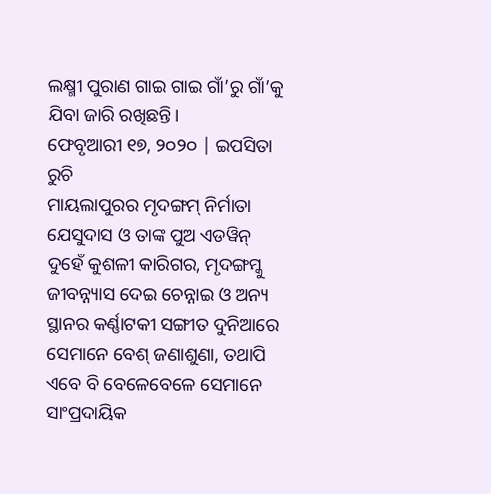ଲକ୍ଷ୍ମୀ ପୁରାଣ ଗାଇ ଗାଇ ଗାଁ’ରୁ ଗାଁ’କୁ ଯିବା ଜାରି ରଖିଛନ୍ତି।
ଫେବୃଆରୀ ୧୭, ୨୦୨୦ | ଇପସିତା ରୁଚି
ମାୟଲାପୁରର ମୃଦଙ୍ଗମ୍ ନିର୍ମାତା
ଯେସୁଦାସ ଓ ତାଙ୍କ ପୁଅ ଏଡୱିନ୍ ଦୁହେଁ କୁଶଳୀ କାରିଗର, ମୃଦଙ୍ଗମ୍କୁ ଜୀବନ୍ନ୍ୟାସ ଦେଇ ଚେନ୍ନାଇ ଓ ଅନ୍ୟ ସ୍ଥାନର କର୍ଣ୍ଣାଟକୀ ସଙ୍ଗୀତ ଦୁନିଆରେ ସେମାନେ ବେଶ୍ ଜଣାଶୁଣା, ତଥାପି ଏବେ ବି ବେଳେବେଳେ ସେମାନେ ସାଂପ୍ରଦାୟିକ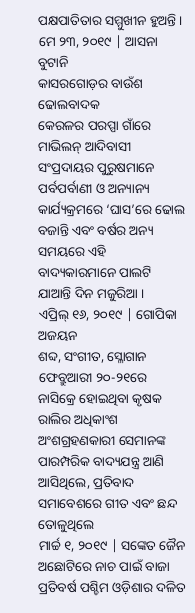ପକ୍ଷପାତିତାର ସମ୍ମୁଖୀନ ହୁଅନ୍ତି ।
ମେ ୨୩, ୨୦୧୯ | ଆସନା ବୁଟାନି
କାସରଗୋଡ଼ର ବାଉଁଶ ଢୋଲବାଦକ
କେରଳର ପରପ୍ପା ଗାଁରେ ମାଭିଲନ୍ ଆଦିବାସୀ ସଂପ୍ରଦାୟର ପୁରୁଷମାନେ ପର୍ବପର୍ବାଣୀ ଓ ଅନ୍ୟାନ୍ୟ କାର୍ଯ୍ୟକ୍ରମରେ ‘ଘାସ’ରେ ଢୋଲ ବଜାନ୍ତି ଏବଂ ବର୍ଷର ଅନ୍ୟ ସମୟରେ ଏହି ବାଦ୍ୟକାରମାନେ ପାଲଟି ଯାଆନ୍ତି ଦିନ ମଜୁରିଆ ।
ଏପ୍ରିଲ୍ ୧୬, ୨୦୧୯ | ଗୋପିକା ଅଜୟନ
ଶବ୍ଦ, ସଂଗୀତ, ସ୍ଳୋଗାନ
ଫେବ୍ରୁଆରୀ ୨୦-୨୧ରେ ନାସିକ୍ରେ ହୋଇଥିବା କୃଷକ ରାଲିର ଅଧିକାଂଶ ଅଂଶଗ୍ରହଣକାରୀ ସେମାନଙ୍କ ପାରମ୍ପରିକ ବାଦ୍ୟଯନ୍ତ୍ର ଆଣି ଆସିଥିଲେ, ପ୍ରତିବାଦ ସମାବେଶରେ ଗୀତ ଏବଂ ଛନ୍ଦ ତୋଳୁଥିଲେ
ମାର୍ଚ୍ଚ ୧, ୨୦୧୯ | ସଙ୍କେତ ଜୈନ
ଅଛୋଟିରେ ନାଚ ପାଇଁ ବାଜା
ପ୍ରତିବର୍ଷ ପଶ୍ଚିମ ଓଡ଼ିଶାର ଦଳିତ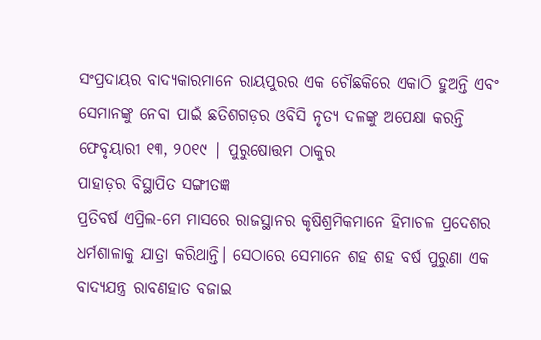ସଂପ୍ରଦାୟର ବାଦ୍ୟକାରମାନେ ରାୟପୁରର ଏକ ଚୌଛକିରେ ଏକାଠି ହୁଅନ୍ତି ଏବଂ ସେମାନଙ୍କୁ ନେବା ପାଇଁ ଛତିଶଗଡ଼ର ଓବିସି ନୃତ୍ୟ ଦଳଙ୍କୁ ଅପେକ୍ଷା କରନ୍ତି
ଫେବୃୟାରୀ ୧୩, ୨୦୧୯ | ପୁରୁଷୋତ୍ତମ ଠାକୁର
ପାହାଡ଼ର ବିସ୍ଥାପିତ ସଙ୍ଗୀତଜ୍ଞ
ପ୍ରତିବର୍ଷ ଏପ୍ରିଲ-ମେ ମାସରେ ରାଜସ୍ଥାନର କୃଷିଶ୍ରମିକମାନେ ହିମାଚଳ ପ୍ରଦେଶର ଧର୍ମଶାଳାକୁ ଯାତ୍ରା କରିଥାନ୍ତି। ସେଠାରେ ସେମାନେ ଶହ ଶହ ବର୍ଷ ପୁରୁଣା ଏକ ବାଦ୍ୟଯନ୍ତ୍ର ରାବଣହାତ ବଜାଇ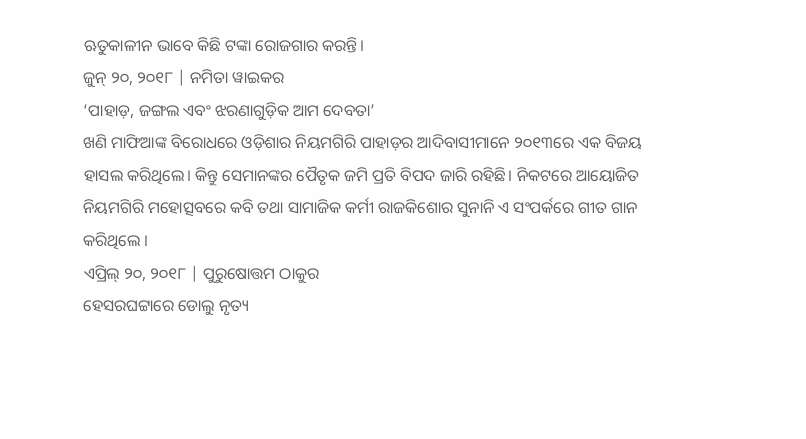ଋତୁକାଳୀନ ଭାବେ କିଛି ଟଙ୍କା ରୋଜଗାର କରନ୍ତି।
ଜୁନ୍ ୨୦, ୨୦୧୮ | ନମିତା ୱାଇକର
‘ପାହାଡ଼, ଜଙ୍ଗଲ ଏବଂ ଝରଣାଗୁଡ଼ିକ ଆମ ଦେବତା’
ଖଣି ମାଫିଆଙ୍କ ବିରୋଧରେ ଓଡ଼ିଶାର ନିୟମଗିରି ପାହାଡ଼ର ଆଦିବାସୀମାନେ ୨୦୧୩ରେ ଏକ ବିଜୟ ହାସଲ କରିଥିଲେ। କିନ୍ତୁ ସେମାନଙ୍କର ପୈତୃକ ଜମି ପ୍ରତି ବିପଦ ଜାରି ରହିଛି। ନିକଟରେ ଆୟୋଜିତ ନିୟମଗିରି ମହୋତ୍ସବରେ କବି ତଥା ସାମାଜିକ କର୍ମୀ ରାଜକିଶୋର ସୁନାନି ଏ ସଂପର୍କରେ ଗୀତ ଗାନ କରିଥିଲେ ।
ଏପ୍ରିଲ୍ ୨୦, ୨୦୧୮ | ପୁରୁଷୋତ୍ତମ ଠାକୁର
ହେସରଘଟ୍ଟାରେ ଡୋଲୁ ନୃତ୍ୟ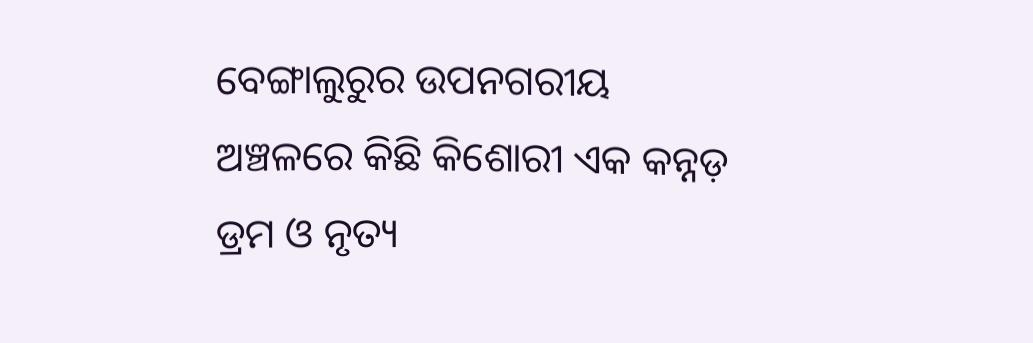ବେଙ୍ଗାଲୁରୁର ଉପନଗରୀୟ ଅଞ୍ଚଳରେ କିଛି କିଶୋରୀ ଏକ କନ୍ନଡ଼ ଡ୍ରମ ଓ ନୃତ୍ୟ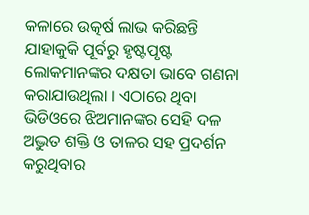କଳାରେ ଉତ୍କର୍ଷ ଲାଭ କରିଛନ୍ତି ଯାହାକୁକି ପୂର୍ବରୁ ହୃଷ୍ଟପୃଷ୍ଟ ଲୋକମାନଙ୍କର ଦକ୍ଷତା ଭାବେ ଗଣନା କରାଯାଉଥିଲା । ଏଠାରେ ଥିବା ଭିଡିଓରେ ଝିଅମାନଙ୍କର ସେହି ଦଳ ଅଦ୍ଭୁତ ଶକ୍ତି ଓ ତାଳର ସହ ପ୍ରଦର୍ଶନ କରୁଥିବାର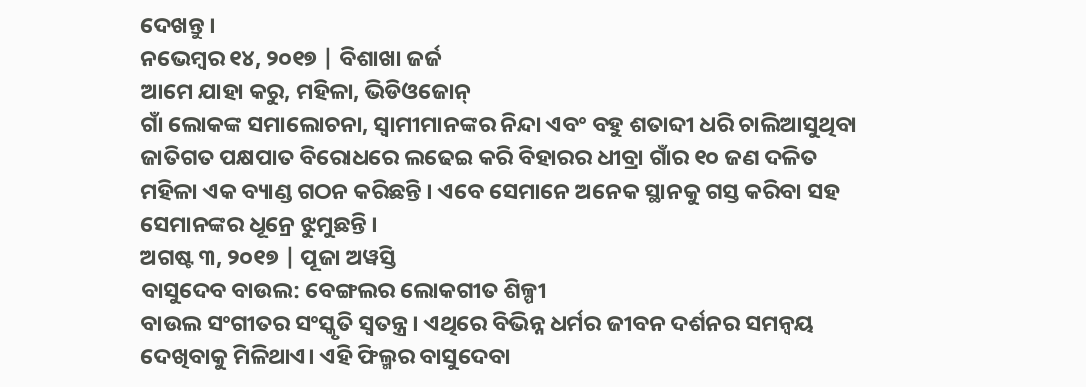ଦେଖନ୍ତୁ ।
ନଭେମ୍ବର ୧୪, ୨୦୧୭ | ବିଶାଖା ଜର୍ଜ
ଆମେ ଯାହା କରୁ, ମହିଳା, ଭିଡିଓଜୋନ୍
ଗାଁ ଲୋକଙ୍କ ସମାଲୋଚନା, ସ୍ୱାମୀମାନଙ୍କର ନିନ୍ଦା ଏବଂ ବହୁ ଶତାବ୍ଦୀ ଧରି ଚାଲିଆସୁଥିବା ଜାତିଗତ ପକ୍ଷପାତ ବିରୋଧରେ ଲଢେଇ କରି ବିହାରର ଧୀବ୍ରା ଗାଁର ୧୦ ଜଣ ଦଳିତ ମହିଳା ଏକ ବ୍ୟାଣ୍ଡ ଗଠନ କରିଛନ୍ତି । ଏବେ ସେମାନେ ଅନେକ ସ୍ଥାନକୁ ଗସ୍ତ କରିବା ସହ ସେମାନଙ୍କର ଧୂନ୍ରେ ଝୁମୁଛନ୍ତି ।
ଅଗଷ୍ଟ ୩, ୨୦୧୭ | ପୂଜା ଅୱସ୍ତି
ବାସୁଦେବ ବାଉଲ: ବେଙ୍ଗଲର ଲୋକଗୀତ ଶିଳ୍ପୀ
ବାଉଲ ସଂଗୀତର ସଂସ୍କୃତି ସ୍ୱତନ୍ତ୍ର। ଏଥିରେ ବିଭିନ୍ନ ଧର୍ମର ଜୀବନ ଦର୍ଶନର ସମନ୍ୱୟ ଦେଖିବାକୁ ମିଳିଥାଏ। ଏହି ଫିଲ୍ମର ବାସୁଦେବା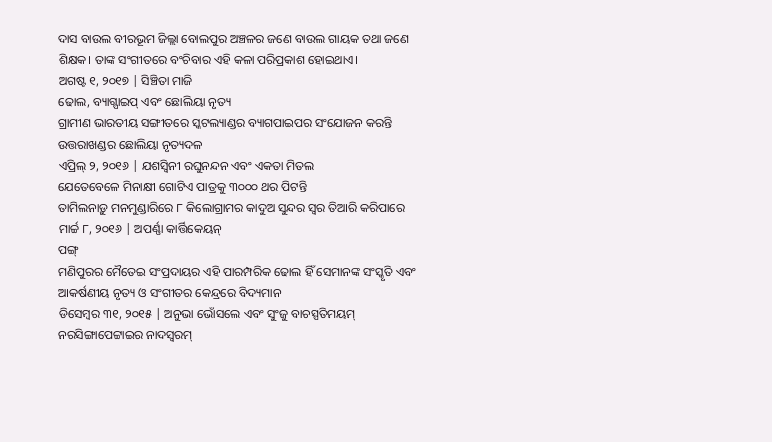ଦାସ ବାଉଲ ବୀରଭୂମ ଜିଲ୍ଲା ବୋଲପୁର ଅଞ୍ଚଳର ଜଣେ ବାଉଲ ଗାୟକ ତଥା ଜଣେ ଶିକ୍ଷକ। ତାଙ୍କ ସଂଗୀତରେ ବଂଚିବାର ଏହି କଳା ପରିପ୍ରକାଶ ହୋଇଥାଏ।
ଅଗଷ୍ଟ ୧, ୨୦୧୭ | ସିଞ୍ଚିତା ମାଜି
ଢୋଲ, ବ୍ୟାଗ୍ପାଇପ୍ ଏବଂ ଛୋଲିୟା ନୃତ୍ୟ
ଗ୍ରାମୀଣ ଭାରତୀୟ ସଙ୍ଗୀତରେ ସ୍କଟଲ୍ୟାଣ୍ଡର ବ୍ୟାଗପାଇପର ସଂଯୋଜନ କରନ୍ତି ଉତ୍ତରାଖଣ୍ଡର ଛୋଲିୟା ନୃତ୍ୟଦଳ
ଏପ୍ରିଲ୍ ୨, ୨୦୧୬ | ଯଶସ୍ୱିନୀ ରଘୁନନ୍ଦନ ଏବଂ ଏକତା ମିତଲ
ଯେତେବେଳେ ମିନାକ୍ଷୀ ଗୋଟିଏ ପାତ୍ରକୁ ୩୦୦୦ ଥର ପିଟନ୍ତି
ତାମିଲନାଡ଼ୁ ମନମୁଣ୍ଡାରିରେ ୮ କିଲୋଗ୍ରାମର କାଦୁଅ ସୁନ୍ଦର ସ୍ୱର ତିଆରି କରିପାରେ
ମାର୍ଚ୍ଚ ୮, ୨୦୧୬ | ଅପର୍ଣ୍ଣା କାର୍ତ୍ତିକେୟନ୍
ପଙ୍ଗ୍
ମଣିପୁରର ମୈତେଇ ସଂପ୍ରଦାୟର ଏହି ପାରମ୍ପରିକ ଢୋଲ ହିଁ ସେମାନଙ୍କ ସଂସ୍କୃତି ଏବଂ ଆକର୍ଷଣୀୟ ନୃତ୍ୟ ଓ ସଂଗୀତର କେନ୍ଦ୍ରରେ ବିଦ୍ୟମାନ
ଡିସେମ୍ବର ୩୧, ୨୦୧୫ | ଅନୁଭା ଭୋଁସଲେ ଏବଂ ସୁଂଜୁ ବାଚସ୍ପତିମୟମ୍
ନରସିଙ୍ଗାପେଟ୍ଟାଇର ନାଦସ୍ଵରମ୍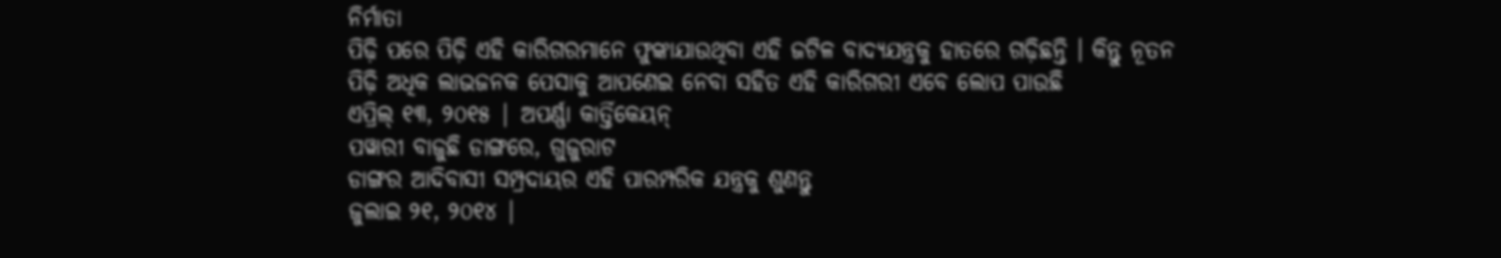ନିର୍ମାତା
ପିଢ଼ି ପରେ ପିଢ଼ି ଏହି କାରିଗରମାନେ ଫୁଙ୍କାଯାଉଥିବା ଏହି ଜଟିଳ ବାଦ୍ୟଯନ୍ତ୍ରକୁ ହାତରେ ଗଢ଼ିଛନ୍ତି । କିନ୍ତୁ ନୂତନ ପିଢ଼ି ଅଧିକ ଲାଭଜନକ ପେସାକୁ ଆପଣେଇ ନେବା ସହିତ ଏହି କାରିଗରୀ ଏବେ ଲୋପ ପାଉଛି
ଏପ୍ରିଲ୍ ୧୩, ୨୦୧୫ | ଅପର୍ଣ୍ଣା କାର୍ତ୍ତିକେୟନ୍
ପୱାରୀ ବାଜୁଛି ଡାଙ୍ଗରେ, ଗୁଜୁରାଟ
ଡାଙ୍ଗର ଆଦିବାସୀ ସମ୍ପ୍ରଦାୟର ଏହି ପାରମ୍ପରିକ ଯନ୍ତ୍ରକୁ ଶୁଣନ୍ତୁ
ଜୁଲାଇ ୨୧, ୨୦୧୪ |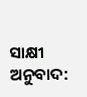ସାକ୍ଷୀ
ଅନୁବାଦ: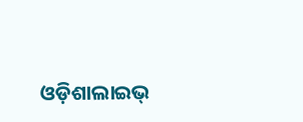ଓଡ଼ିଶାଲାଇଭ୍